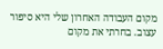מקום העבודה האחרון שלי היא סיפור עצוב. בחרתי את מקום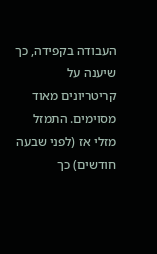העבודה בקפידה, כך שיענה על קריטריונים מאוד מסוימים. התמזל מזלי אז (לפני שבעה חודשים) כך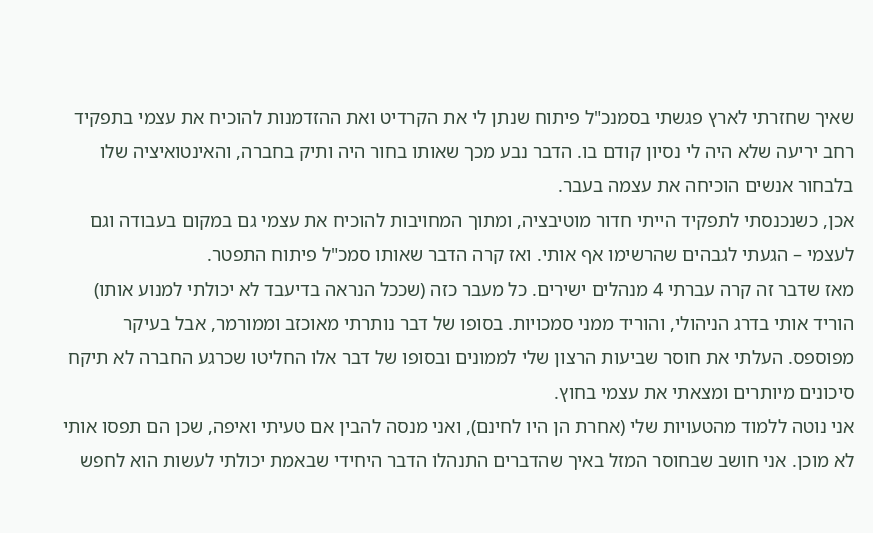שאיך שחזרתי לארץ פגשתי בסמנכ"ל פיתוח שנתן לי את הקרדיט ואת ההזדמנות להוכיח את עצמי בתפקיד רחב יריעה שלא היה לי נסיון קודם בו. הדבר נבע מכך שאותו בחור היה ותיק בחברה, והאינטואיציה שלו בלבחור אנשים הוכיחה את עצמה בעבר.
אכן, כשנכנסתי לתפקיד הייתי חדור מוטיבציה, ומתוך המחויבות להוכיח את עצמי גם במקום בעבודה וגם לעצמי – הגעתי לגבהים שהרשימו אף אותי. ואז קרה הדבר שאותו סמכ"ל פיתוח התפטר.
מאז שדבר זה קרה עברתי 4 מנהלים ישירים. כל מעבר כזה (שככל הנראה בדיעבד לא יכולתי למנוע אותו) הוריד אותי בדרג הניהולי, והוריד ממני סמכויות. בסופו של דבר נותרתי מאוכזב וממורמר, אבל בעיקר מפוספס. העלתי את חוסר שביעות הרצון שלי לממונים ובסופו של דבר אלו החליטו שכרגע החברה לא תיקח סיכונים מיותרים ומצאתי את עצמי בחוץ.
אני נוטה ללמוד מהטעויות שלי (אחרת הן היו לחינם), ואני מנסה להבין אם טעיתי ואיפה, שכן הם תפסו אותי לא מוכן. אני חושב שבחוסר המזל באיך שהדברים התנהלו הדבר היחידי שבאמת יכולתי לעשות הוא לחפש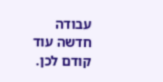עבודה חדשה עוד קודם לכן.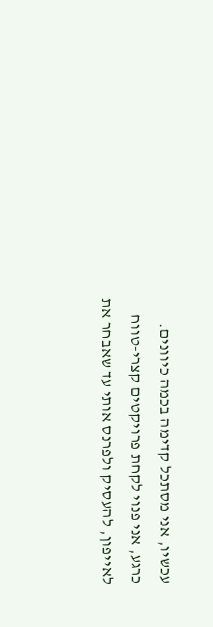עכשיו, אני מסתכל קדימה בכמה כיוונים. כרגע, אני פנוי לקחת פרויקטים קצרי-טווח לאייפון, להעסיק ולפרנס אותי עד שאבחר את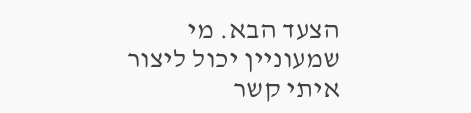הצעד הבא. מי שמעוניין יכול ליצור איתי קשר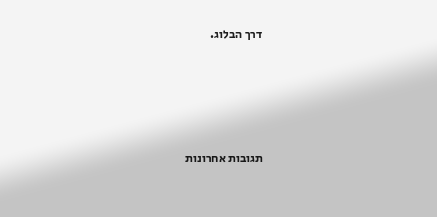דרך הבלוג.







תגובות אחרונות